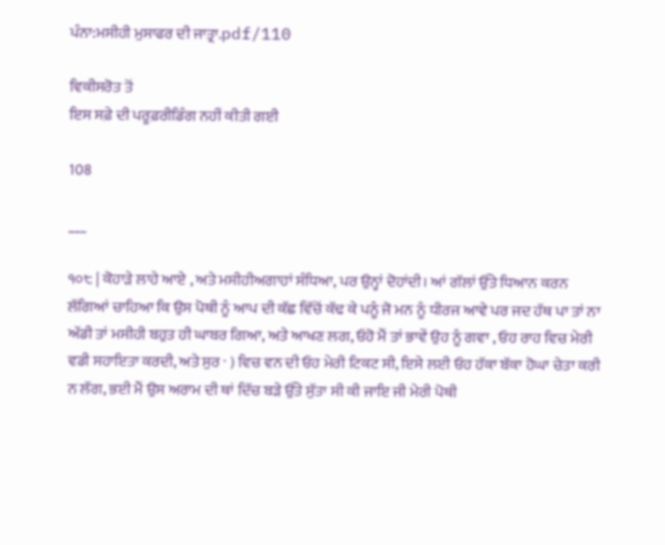ਪੰਨਾ:ਮਸੀਹੀ ਮੁਸਾਫਰ ਦੀ ਜਾਤ੍ਰਾ.pdf/110

ਵਿਕੀਸਰੋਤ ਤੋਂ
ਇਸ ਸਫ਼ੇ ਦੀ ਪਰੂਫ਼ਰੀਡਿੰਗ ਨਹੀਂ ਕੀਤੀ ਗਈ

108

___

੧੦੮ | ਕੋਹਾੜੇ ਲਾਹੇ ਆਏ , ਅਤੇ ਮਸੀਹੀਅਗਾਹਾਂ ਸੰਧਿਆ, ਪਰ ਉਨ੍ਹਾਂ ਦੋਹਾਂਦੀ। ਆਂ ਗੱਲਾਂ ਉੱਤੇ ਧਿਆਨ ਕਰਨ ਲੱਗਿਆਂ ਚਾਹਿਆ ਕਿ ਉਸ ਪੋਥੀ ਨੂੰ ਆਪ ਦੀ ਕੱਛ ਵਿੱਚੋਂ ਕੱਢ ਕੇ ਪਨੂੰ ਜੋ ਮਨ ਨੂੰ ਧੀਰਜ ਆਵੇ ਪਰ ਜਦ ਹੱਥ ਪਾ ਤਾਂ ਨਾ ਅੱਡੀ ਤਾਂ ਮਸੀਹੀ ਬਹੁਤ ਹੀ ਘਾਬਰ ਗਿਆ, ਅਤੇ ਆਖਣ ਲਗ, ਓਹੋ ਮੈਂ ਤਾਂ ਭਾਵੇਂ ਉਹ ਨੂੰ ਗਵਾ , ਓਹ ਰਾਹ ਵਿਚ ਮੇਰੀ ਵਡੀ ਸਹਾਇਤਾ ਕਰਦੀ, ਅਤੇ ਸੁਰ · ) ਵਿਚ ਵਨ ਦੀ ਓਹ ਮੇਰੀ ਟਿਕਟ ਸੀ, ਇਸੇ ਲਈ ਓਹ ਹੱਕਾ ਬੱਕਾ ਹੋਘਾ ਚੇਤਾ ਕਰੀ ਨ ਲੱਗ, ਭਈ ਮੈਂ ਉਸ ਅਰਾਮ ਦੀ ਥਾਂ ਦਿੱਚ ਬੜੇ ਉੱਤੇ ਸੁੱਤਾ ਸੀ ਕੀ ਜਾਇ ਜੀ ਮੇਰੀ ਪੋਥੀ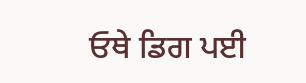ਓਥੇ ਡਿਗ ਪਈ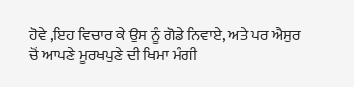ਹੋਵੇ ,ਇਹ ਵਿਚਾਰ ਕੇ ਉਸ ਨੂੰ ਗੋਡੇ ਨਿਵਾਏ, ਅਤੇ ਪਰ ਐਸੁਰ ਚੋਂ ਆਪਣੇ ਮੂਰਖਪੁਣੇ ਦੀ ਖਿਮਾ ਮੰਗੀ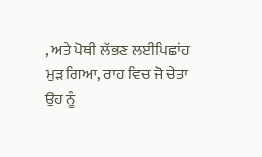, ਅਤੇ ਪੋਥੀ ਲੱਭਣ ਲਈਪਿਛਾਂਹ ਮੁੜ ਗਿਆ, ਰਾਹ ਵਿਚ ਜੋ ਚੇਤਾ ਉਹ ਨੂੰ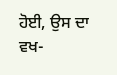ਹੋਈ, ਉਸ ਦਾ ਵਖ-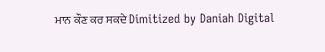ਮਾਨ ਕੌਣ ਕਰ ਸਕਦੇ Dimitized by Daniah Digital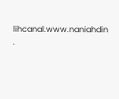lihcanal.www.naniahdin .